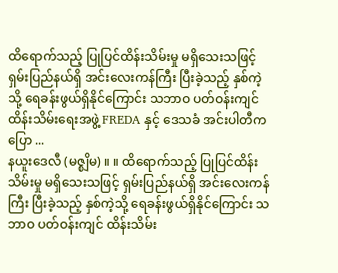ထိရောက်သည့် ပြုပြင်ထိန်းသိမ်းမှု မရှိသေးသဖြင့် ရှမ်းပြည်နယ်ရှိ အင်းလေးကန်ကြီး ပြီးခဲ့သည့် နှစ်ကဲ့သို့ ရေခန်းဖွယ်ရှိနိုင်ကြောင်း သဘာဝ ပတ်ဝန်းကျင် ထိန်းသိမ်းရေးအဖွဲ့ FREDA နှင့် ဒေသခံ အင်းပါတီက ပြော ...
နယူးဒေလီ (မဇ္စျိမ) ။ ။ ထိရောက်သည့် ပြုပြင်ထိန်းသိမ်းမှု မရှိသေးသဖြင့် ရှမ်းပြည်နယ်ရှိ အင်းလေးကန်ကြီး ပြီးခဲ့သည့် နှစ်ကဲ့သို့ ရေခန်းဖွယ်ရှိနိုင်ကြောင်း သဘာဝ ပတ်ဝန်းကျင် ထိန်းသိမ်း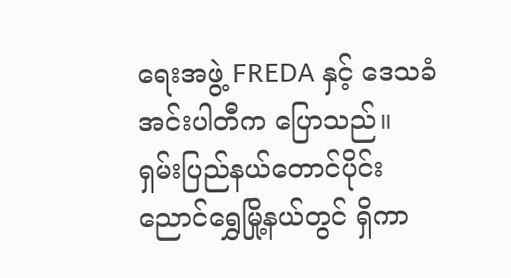ရေးအဖွဲ့ FREDA နှင့် ဒေသခံ အင်းပါတီက ပြောသည်။
ရှမ်းပြည်နယ်တောင်ပိုင်း ညောင်ရွှေမြို့နယ်တွင် ရှိကာ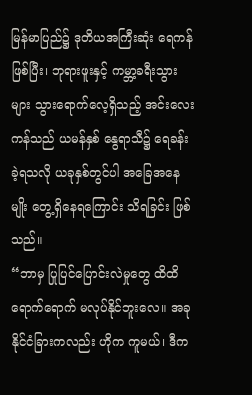မြန်မာပြည်၌ ဒုတိယအကြီးဆုံး ရေကန်ဖြစ်ပြီး၊ ဘုရားဖူးနှင့် ကမ္ဘာ့ခရီးသွားများ သွားရောက်လေ့ရှိသည့် အင်းလေးကန်သည် ယမန်နှစ် နွေရာသီ၌ ရေခန်းခဲ့ရသလို ယခုနှစ်တွင်ပါ အခြေအနေမျိုး တွေ့ရှိနေရကြောင်း သိရခြင်း ဖြစ်သည်။
“ဘာမှ ပြုပြင်ပြောင်းလဲမှုတွေ ထိထိရောက်ရောက် မလုပ်နိုင်ဘူးလေ။ အခု နိုင်ငံခြားကလည်း ဟိုက ကူမယ်၊ ဒီက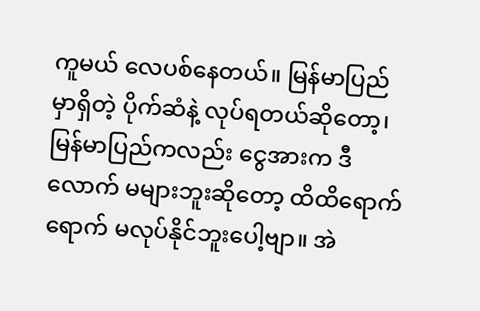ကူမယ် လေပစ်နေတယ်။ မြန်မာပြည်မှာရှိတဲ့ ပိုက်ဆံနဲ့ လုပ်ရတယ်ဆိုတော့၊ မြန်မာပြည်ကလည်း ငွေအားက ဒီလောက် မများဘူးဆိုတော့ ထိထိရောက်ရောက် မလုပ်နိုင်ဘူးပေါ့ဗျာ။ အဲ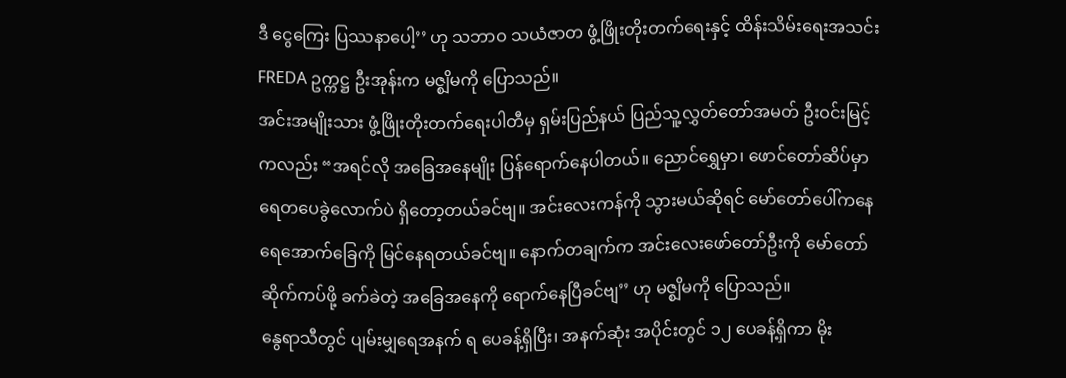ဒီ ငွေကြေး ပြဿနာပေါ့’’ ဟု သဘာဝ သယံဇာတ ဖွံ့ဖြိုးတိုးတက်ရေးနှင့် ထိန်းသိမ်းရေးအသင်း FREDA ဥက္ကဋ္ဌ ဦးအုန်းက မဇ္စျိမကို ပြောသည်။
အင်းအမျိုးသား ဖွံ့ဖြိုးတိုးတက်ရေးပါတီမှ ရှမ်းပြည်နယ် ပြည်သူ့လွှတ်တော်အမတ် ဦးဝင်းမြင့်ကလည်း “အရင်လို အခြေအနေမျိုး ပြန်ရောက်နေပါတယ်။ ညောင်ရွှေမှာ၊ ဖောင်တော်ဆိပ်မှာ ရေတပေခွဲလောက်ပဲ ရှိတော့တယ်ခင်ဗျ။ အင်းလေးကန်ကို သွားမယ်ဆိုရင် မော်တော်ပေါ်ကနေ ရေအောက်ခြေကို မြင်နေရတယ်ခင်ဗျ။ နောက်တချက်က အင်းလေးဖော်တော်ဦးကို မော်တော်ဆိုက်ကပ်ဖို့ ခက်ခဲတဲ့ အခြေအနေကို ရောက်နေပြီခင်ဗျ’’ ဟု မဇ္စျိမကို ပြောသည်။
နွေရာသီတွင် ပျမ်းမျှရေအနက် ရ ပေခန့်ရှိပြီး၊ အနက်ဆုံး အပိုင်းတွင် ၁၂ ပေခန့်ရှိကာ မိုး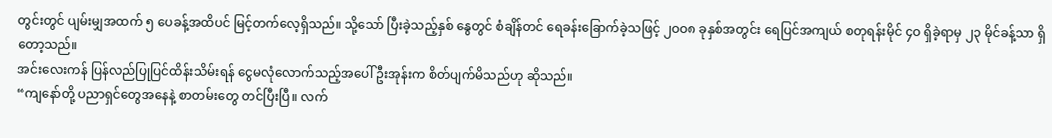တွင်းတွင် ပျမ်းမျှအထက် ၅ ပေခန့်အထိပင် မြင့်တက်လေ့ရှိသည်။ သို့သော် ပြီးခဲ့သည့်နှစ် နွေတွင် စံချိန်တင် ရေခန်းခြောက်ခဲ့သဖြင့် ၂ဝဝ၈ ခုနှစ်အတွင်း ရေပြင်အကျယ် စတုရန်းမိုင် ၄ဝ ရှိခဲ့ရာမှ ၂၃ မိုင်ခန့်သာ ရှိတော့သည်။
အင်းလေးကန် ပြန်လည်ပြုပြင်ထိန်းသိမ်းရန် ငွေမလုံလောက်သည့်အပေါ် ဦးအုန်းက စိတ်ပျက်မိသည်ဟု ဆိုသည်။
“ကျနော်တို့ ပညာရှင်တွေအနေနဲ့ စာတမ်းတွေ တင်ပြီးပြီ။ လက်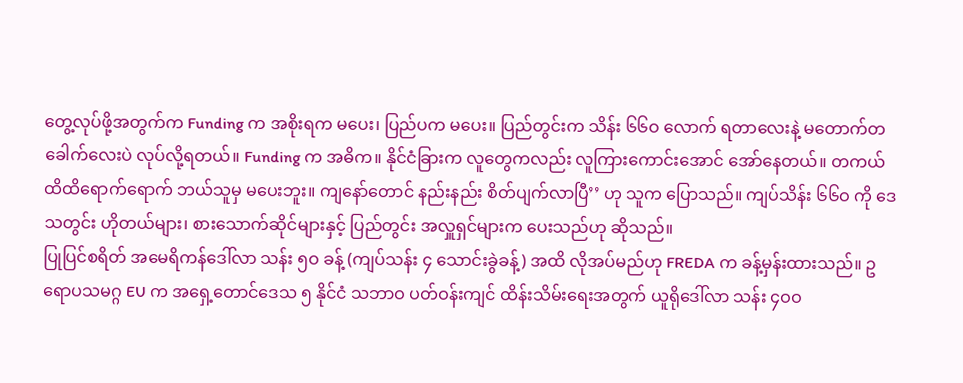တွေ့လုပ်ဖို့အတွက်က Funding က အစိုးရက မပေး၊ ပြည်ပက မပေး။ ပြည်တွင်းက သိန်း ၆၆ဝ လောက် ရတာလေးနဲ့ မတောက်တခေါက်လေးပဲ လုပ်လို့ရတယ်။ Funding က အဓိက။ နိုင်ငံခြားက လူတွေကလည်း လူကြားကောင်းအောင် အော်နေတယ်။ တကယ် ထိထိရောက်ရောက် ဘယ်သူမှ မပေးဘူး။ ကျနော်တောင် နည်းနည်း စိတ်ပျက်လာပြီ’’ ဟု သူက ပြောသည်။ ကျပ်သိန်း ၆၆ဝ ကို ဒေသတွင်း ဟိုတယ်များ၊ စားသောက်ဆိုင်များနှင့် ပြည်တွင်း အလှူရှင်များက ပေးသည်ဟု ဆိုသည်။
ပြုပြင်စရိတ် အမေရိကန်ဒေါ်လာ သန်း ၅ဝ ခန့် (ကျပ်သန်း ၄ သောင်းခွဲခန့်) အထိ လိုအပ်မည်ဟု FREDA က ခန့်မှန်းထားသည်။ ဥရောပသမဂ္ဂ EU က အရှေ့တောင်ဒေသ ၅ နိုင်ငံ သဘာဝ ပတ်ဝန်းကျင် ထိန်းသိမ်းရေးအတွက် ယူရိုဒေါ်လာ သန်း ၄ဝဝ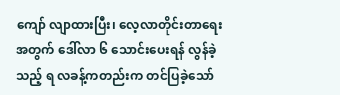ကျော် လျာထားပြီး၊ လေ့လာတိုင်းတာရေးအတွက် ဒေါ်လာ ၆ သောင်းပေးရန် လွန်ခဲ့သည့် ရ လခန့်ကတည်းက တင်ပြခဲ့သော်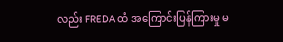လည်း FREDA ထံ အကြောင်းပြန်ကြားမှု မ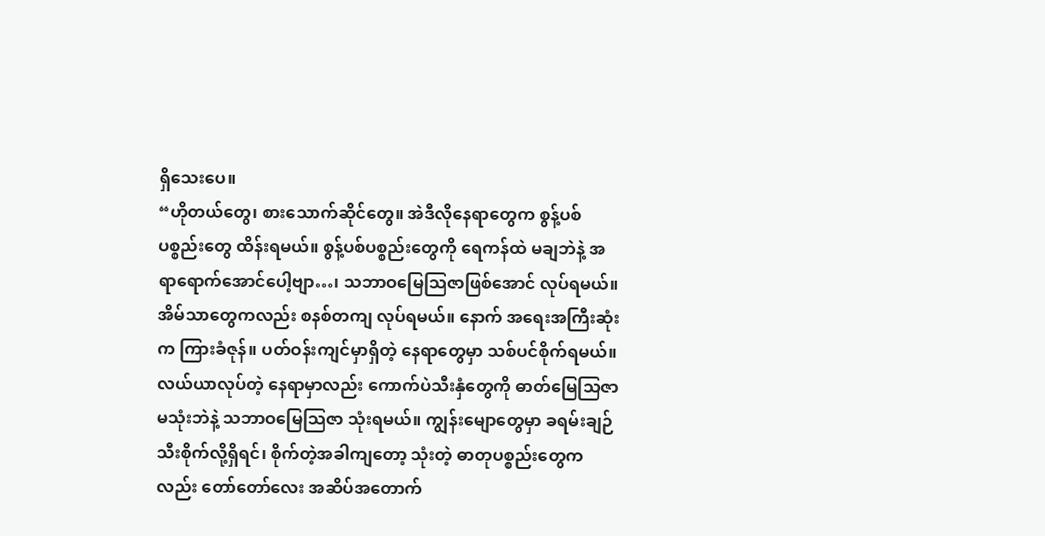ရှိသေးပေ။
“ဟိုတယ်တွေ၊ စားသောက်ဆိုင်တွေ။ အဲဒီလိုနေရာတွေက စွန့်ပစ်ပစ္စည်းတွေ ထိန်းရမယ်။ စွန့်ပစ်ပစ္စည်းတွေကို ရေကန်ထဲ မချဘဲနဲ့ အရာရောက်အောင်ပေါ့ဗျာ…၊ သဘာဝမြေသြဇာဖြစ်အောင် လုပ်ရမယ်။ အိမ်သာတွေကလည်း စနစ်တကျ လုပ်ရမယ်။ နောက် အရေးအကြီးဆုံးက ကြားခံဇုန်။ ပတ်ဝန်းကျင်မှာရှိတဲ့ နေရာတွေမှာ သစ်ပင်စိုက်ရမယ်။ လယ်ယာလုပ်တဲ့ နေရာမှာလည်း ကောက်ပဲသီးနှံတွေကို ဓာတ်မြေသြဇာ မသုံးဘဲနဲ့ သဘာဝမြေသြဇာ သုံးရမယ်။ ကျွန်းမျောတွေမှာ ခရမ်းချဉ်သီးစိုက်လို့ရှိရင်၊ စိုက်တဲ့အခါကျတော့ သုံးတဲ့ ဓာတုပစ္စည်းတွေကလည်း တော်တော်လေး အဆိပ်အတောက်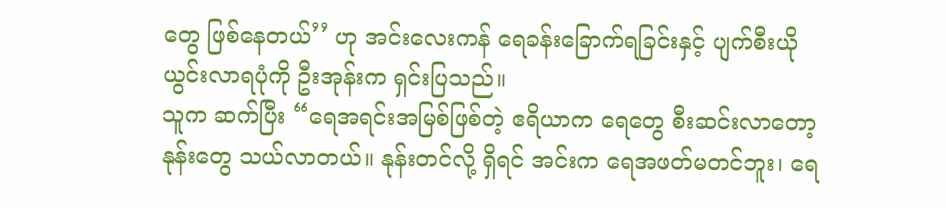တွေ ဖြစ်နေတယ်’’ ဟု အင်းလေးကန် ရေခန်းခြောက်ရခြင်းနှင့် ပျက်စီးယိုယွင်းလာရပုံကို ဦးအုန်းက ရှင်းပြသည်။
သူက ဆက်ပြီး “ရေအရင်းအမြစ်ဖြစ်တဲ့ ဧရိယာက ရေတွေ စီးဆင်းလာတော့ နုန်းတွေ သယ်လာတယ်။ နုန်းတင်လို့ ရှိရင် အင်းက ရေအဖတ်မတင်ဘူး၊ ရေ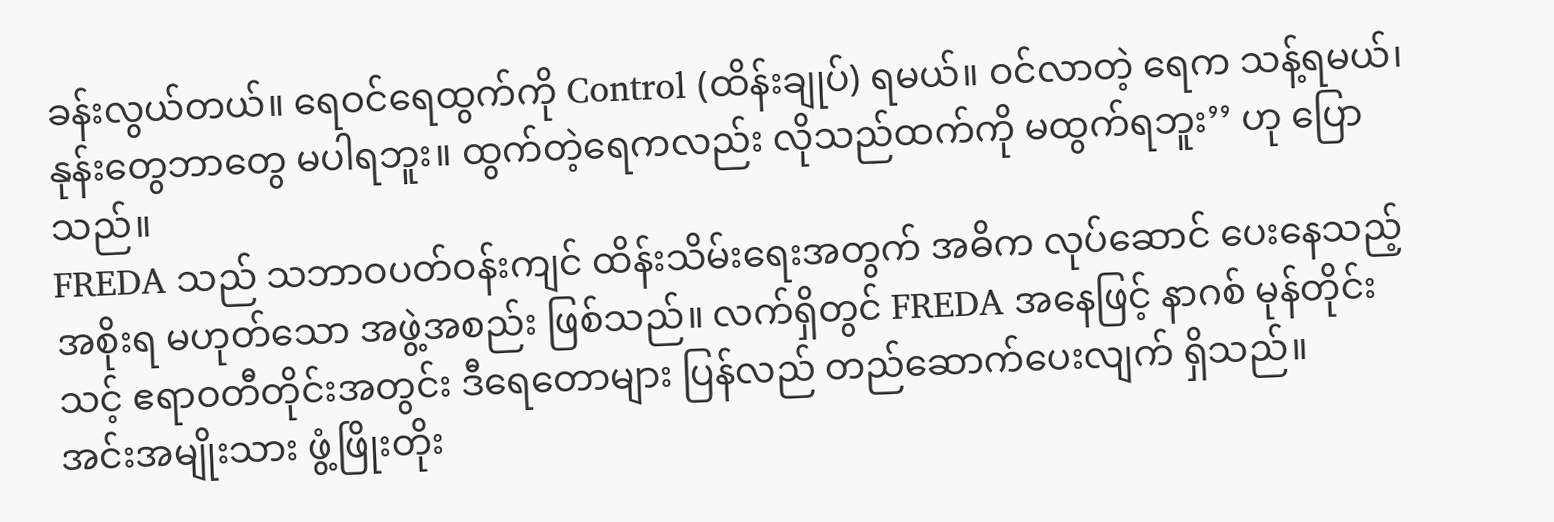ခန်းလွယ်တယ်။ ရေဝင်ရေထွက်ကို Control (ထိန်းချုပ်) ရမယ်။ ဝင်လာတဲ့ ရေက သန့်ရမယ်၊ နုန်းတွေဘာတွေ မပါရဘူး။ ထွက်တဲ့ရေကလည်း လိုသည်ထက်ကို မထွက်ရဘူး’’ ဟု ပြောသည်။
FREDA သည် သဘာဝပတ်ဝန်းကျင် ထိန်းသိမ်းရေးအတွက် အဓိက လုပ်ဆောင် ပေးနေသည့် အစိုးရ မဟုတ်သော အဖွဲ့အစည်း ဖြစ်သည်။ လက်ရှိတွင် FREDA အနေဖြင့် နာဂစ် မုန်တိုင်းသင့် ဧရာဝတီတိုင်းအတွင်း ဒီရေတောများ ပြန်လည် တည်ဆောက်ပေးလျက် ရှိသည်။
အင်းအမျိုးသား ဖွံ့ဖြိုးတိုး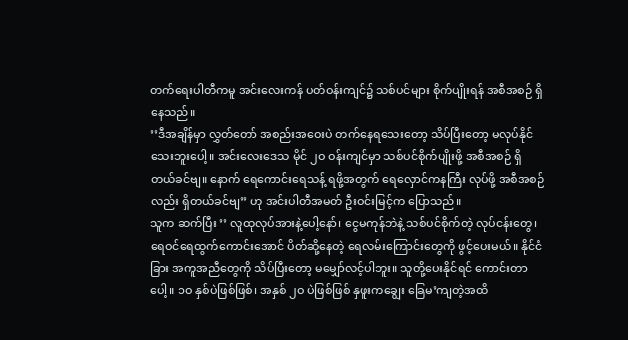တက်ရေးပါတီကမူ အင်းလေးကန် ပတ်ဝန်းကျင်၌ သစ်ပင်များ စိုက်ပျိုးရန် အစီအစဉ် ရှိနေသည်။
’’ဒီအချိန်မှာ လွှတ်တော် အစည်းအဝေးပဲ တက်နေရသေးတော့ သိပ်ပြီးတော့ မလုပ်နိုင်သေးဘူးပေါ့။ အင်းလေးဒေသ မိုင် ၂ဝ ဝန်းကျင်မှာ သစ်ပင်စိုက်ပျိုးဖို့ အစီအစဉ် ရှိတယ်ခင်ဗျ။ နောက် ရေကောင်းရေသန့် ရဖို့အတွက် ရေလှောင်ကနကြီး လုပ်ဖို့ အစီအစဉ်လည်း ရှိတယ်ခင်ဗျ’’ ဟု အင်းပါတီအမတ် ဦးဝင်းမြင့်က ပြောသည်။
သူက ဆက်ပြီး ’’ လူထုလုပ်အားနဲ့ပေါ့နော်၊ ငွေမကုန်ဘဲနဲ့ သစ်ပင်စိုက်တဲ့ လုပ်ငန်းတွေ၊ ရေဝင်ရေထွက်ကောင်းအောင် ပိတ်ဆို့နေတဲ့ ရေလမ်းကြောင်းတွေကို ဖွင့်ပေးမယ်။ နိုင်ငံခြား အကူအညီတွေကို သိပ်ပြီးတော့ မမျှော်လင့်ပါဘူး။ သူတို့ပေးနိုင်ရင် ကောင်းတာပေါ့။ ၁ဝ နှစ်ပဲဖြစ်ဖြစ်၊ အနှစ် ၂ဝ ပဲဖြစ်ဖြစ် နှဖူးကချွေး ခြေမ’ကျတဲ့အထိ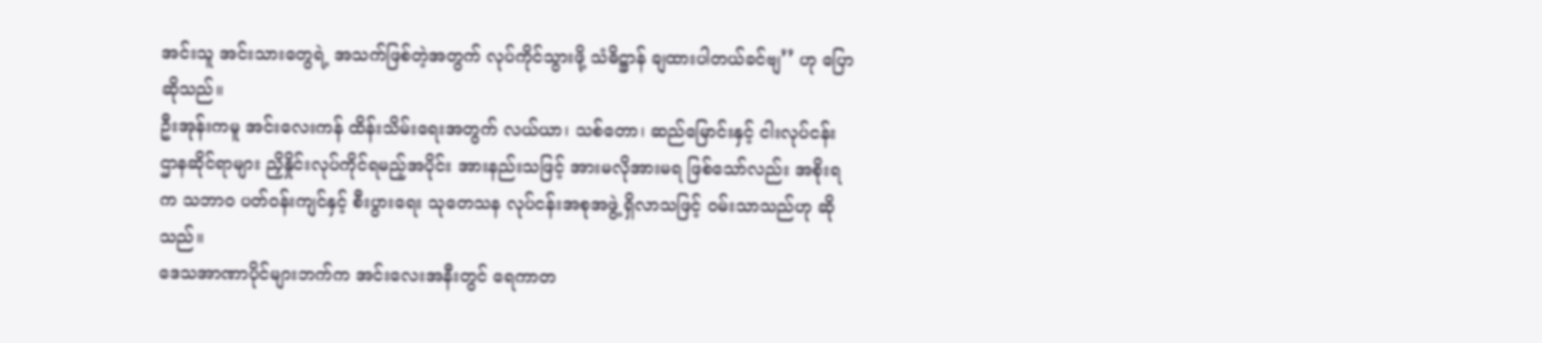အင်းသူ အင်းသားတွေရဲ့ အသက်ဖြစ်တဲ့အတွက် လုပ်ကိုင်သွားဖို့ သံဓိဋ္ဌာန် ချထားပါတယ်ခင်ဗျ’’ ဟု ပြောဆိုသည်။
ဦးအုန်းကမူ အင်းလေးကန် ထိန်းသိမ်းရေးအတွက် လယ်ယာ၊ သစ်တော၊ ဆည်မြောင်းနှင့် ငါးလုပ်ငန်း ဌာနဆိုင်ရာများ ညှိနှိုင်းလုပ်ကိုင်ရမည့်အပိုင်း အားနည်းသဖြင့် အားမလိုအားမရ ဖြစ်သော်လည်း အစိုးရက သဘာဝ ပတ်ဝန်းကျင်နှင့် စီးပွားရေး သုတေသန လုပ်ငန်းအစုအဖွဲ့ ရှိလာသဖြင့် ဝမ်းသာသည်ဟု ဆိုသည်။
ဒေသအာဏာပိုင်များဘက်က အင်းလေးအနီးတွင် ရေကာတ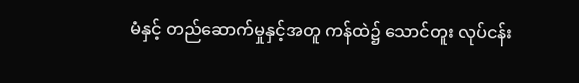မံနှင့် တည်ဆောက်မှုနှင့်အတူ ကန်ထဲ၌ သောင်တူး လုပ်ငန်း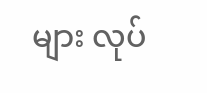များ လုပ်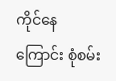ကိုင်နေကြောင်း စုံစမ်း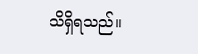သိရှိရသည်။